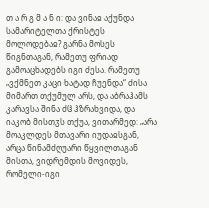თ ა რ გ მ ა ნ ი: და ვინაჲ აქუნდა სამარიტელთა ქრისტეს მოლოდებაჲ? გარნა მოსეს წიგნთაგან, რამეთუ ფრიად გამოაცხადებს იგი ძესა. რამეთუ „ვქმნეთ კაცი ხატად ჩუენდა“ ძისა მიმართ თქუმულ არს, და აბრაჰამს კარავსა შინა ძჱ ჰზრახვიდა, და იაკობ მისთჳს თქუა, ვითარმედ: „არა მოაკლდეს მთავარი იუდაჲსგან, არცა წინამძღუარი წყვილთაგან მისთა, ვიდრემდის მოვიდეს, რომელი-იგი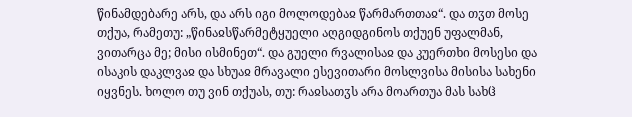წინამდებარე არს, და არს იგი მოლოდებაჲ წარმართთაჲ“. და თჳთ მოსე თქუა, რამეთუ: „წინაჲსწარმეტყუელი აღგიდგინოს თქუენ უფალმან, ვითარცა მე; მისი ისმინეთ“. და გუელი რვალისაჲ და კუერთხი მოსესი და ისაკის დაკლვაჲ და სხუაჲ მრავალი ესევითარი მოსლვისა მისისა სახენი იყვნეს. ხოლო თუ ვინ თქუას, თუ: რაჲსათჳს არა მოართუა მას სახჱ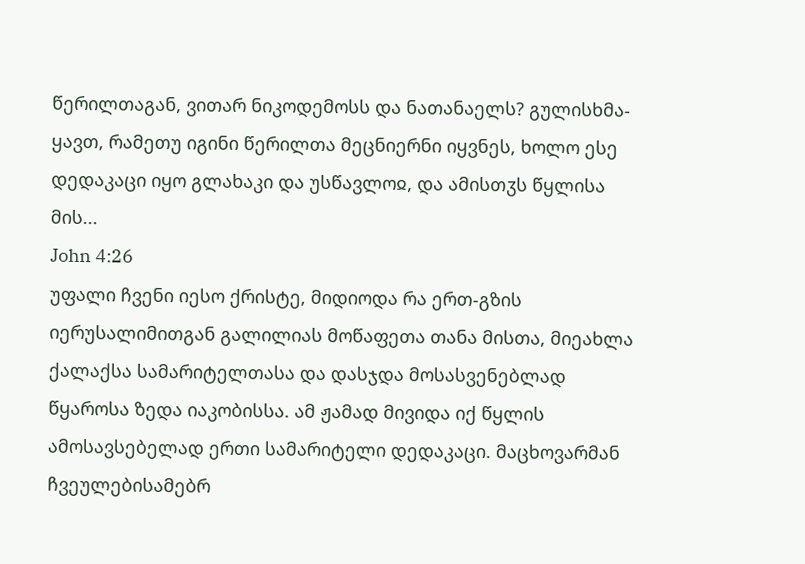წერილთაგან, ვითარ ნიკოდემოსს და ნათანაელს? გულისხმა-ყავთ, რამეთუ იგინი წერილთა მეცნიერნი იყვნეს, ხოლო ესე დედაკაცი იყო გლახაკი და უსწავლოჲ, და ამისთჳს წყლისა მის...
John 4:26
უფალი ჩვენი იესო ქრისტე, მიდიოდა რა ერთ-გზის იერუსალიმითგან გალილიას მოწაფეთა თანა მისთა, მიეახლა ქალაქსა სამარიტელთასა და დასჯდა მოსასვენებლად წყაროსა ზედა იაკობისსა. ამ ჟამად მივიდა იქ წყლის ამოსავსებელად ერთი სამარიტელი დედაკაცი. მაცხოვარმან ჩვეულებისამებრ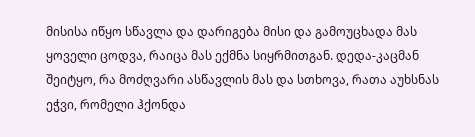მისისა იწყო სწავლა და დარიგება მისი და გამოუცხადა მას ყოველი ცოდვა, რაიცა მას ექმნა სიყრმითგან. დედა-კაცმან შეიტყო, რა მოძღვარი ასწავლის მას და სთხოვა, რათა აუხსნას ეჭვი, რომელი ჰქონდა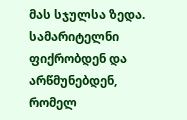მას სჯულსა ზედა. სამარიტელნი ფიქრობდენ და არწმუნებდენ, რომელ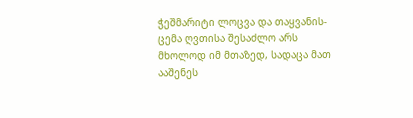ჭეშმარიტი ლოცვა და თაყვანის-ცემა ღვთისა შესაძლო არს მხოლოდ იმ მთაზედ, სადაცა მათ ააშენეს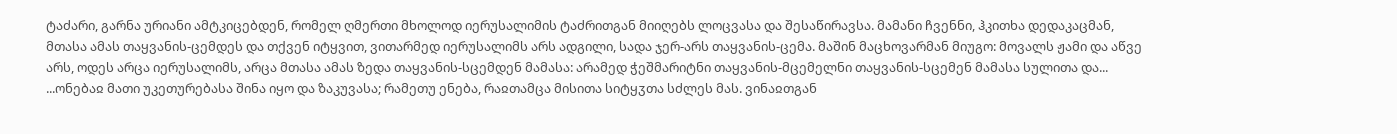ტაძარი, გარნა ურიანი ამტკიცებდენ, რომელ ღმერთი მხოლოდ იერუსალიმის ტაძრითგან მიიღებს ლოცვასა და შესაწირავსა. მამანი ჩვენნი, ჰკითხა დედაკაცმან, მთასა ამას თაყვანის-ცემდეს და თქვენ იტყვით, ვითარმედ იერუსალიმს არს ადგილი, სადა ჯერ-არს თაყვანის-ცემა. მაშინ მაცხოვარმან მიუგო: მოვალს ჟამი და აწვე არს, ოდეს არცა იერუსალიმს, არცა მთასა ამას ზედა თაყვანის-სცემდენ მამასა: არამედ ჭეშმარიტნი თაყვანის-მცემელნი თაყვანის-სცემენ მამასა სულითა და...
...ონებაჲ მათი უკეთურებასა შინა იყო და ზაკუვასა; რამეთუ ენება, რაჲთამცა მისითა სიტყჳთა სძლეს მას. ვინაჲთგან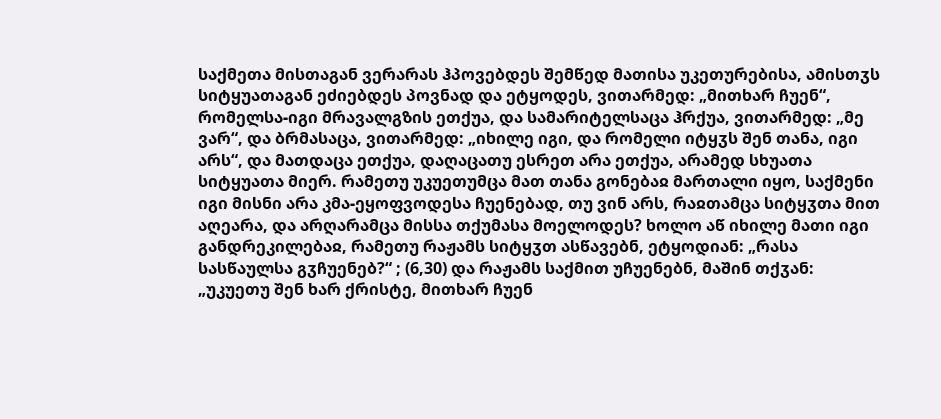საქმეთა მისთაგან ვერარას ჰპოვებდეს შემწედ მათისა უკეთურებისა, ამისთჳს სიტყუათაგან ეძიებდეს პოვნად და ეტყოდეს, ვითარმედ: „მითხარ ჩუენ“, რომელსა-იგი მრავალგზის ეთქუა, და სამარიტელსაცა ჰრქუა, ვითარმედ: „მე ვარ“, და ბრმასაცა, ვითარმედ: „იხილე იგი, და რომელი იტყჳს შენ თანა, იგი არს“, და მათდაცა ეთქუა, დაღაცათუ ესრეთ არა ეთქუა, არამედ სხუათა სიტყუათა მიერ. რამეთუ უკუეთუმცა მათ თანა გონებაჲ მართალი იყო, საქმენი იგი მისნი არა კმა-ეყოფვოდესა ჩუენებად, თუ ვინ არს, რაჲთამცა სიტყჳთა მით აღეარა, და არღარამცა მისსა თქუმასა მოელოდეს? ხოლო აწ იხილე მათი იგი განდრეკილებაჲ, რამეთუ რაჟამს სიტყჳთ ასწავებნ, ეტყოდიან: „რასა სასწაულსა გჳჩუენებ?“ ; (6,30) და რაჟამს საქმით უჩუენებნ, მაშინ თქჳან: „უკუეთუ შენ ხარ ქრისტე, მითხარ ჩუენ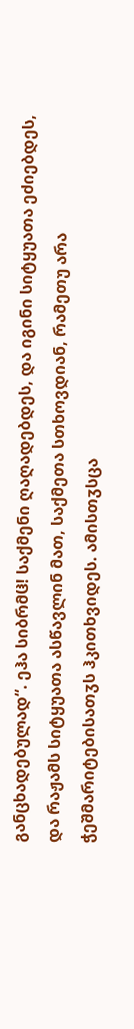განცხადებულად“. ეჰა სიბრმჱ! საქმენი ღაღადებდეს, და იგინი სიტყუათა ეძიებდეს, და რაჟამს სიტყუათა ასწავლინ მათ, საქმეთა სთხოვდიან, რამეთუ არა ჭეშმარიტებისათჳს ჰკითხვიდეს. ამისთჳსცა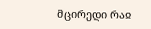მცირედი რაჲ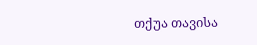თქუა თავისა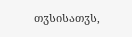თჳსისათჳს,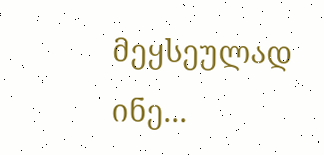მეყსეულად ინე...